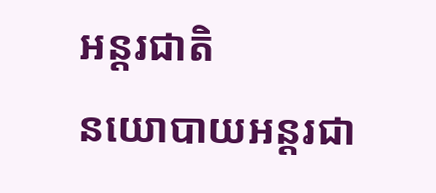អន្តរជាតិ
នយោបាយអន្តរជា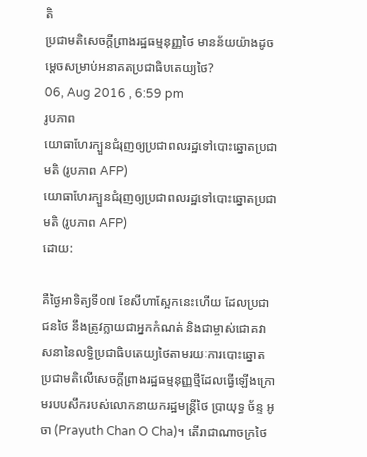តិ
ប្រជាមតិសេចក្តីព្រាងរដ្ឋធម្មនុញ្ញថៃ មានន័យយ៉ាងដូចម្តេចសម្រាប់អនាគតប្រជាធិបតេយ្យថៃ?
06, Aug 2016 , 6:59 pm
រូបភាព
យោធាហែរក្បួនជំរុញឲ្យប្រជាពលរដ្ឋទៅបោះឆ្នោតប្រជាមតិ (រូបភាព AFP)
យោធាហែរក្បួនជំរុញឲ្យប្រជាពលរដ្ឋទៅបោះឆ្នោតប្រជាមតិ (រូបភាព AFP)
ដោយ:

គឺថ្ងៃអាទិត្យទី០៧ ខែសីហាស្អែកនេះហើយ ដែលប្រជាជនថៃ នឹងត្រូវក្លាយជាអ្នកកំណត់ និងជាម្ចាស់ជោគវាសនានៃលទ្ធិប្រជាធិបតេយ្យថៃតាមរយៈការបោះឆ្នោតប្រជាមតិលើសេចក្តីព្រាងរដ្ឋធម្មនុញ្ញថ្មីដែលធ្វើឡើងក្រោមរបបសឹករបស់លោកនាយករដ្ឋមន្ត្រីថៃ ប្រាយុទ្ធ ច័ន្ទ អូចា (Prayuth Chan O Cha)។ តើរាជាណាចក្រថៃ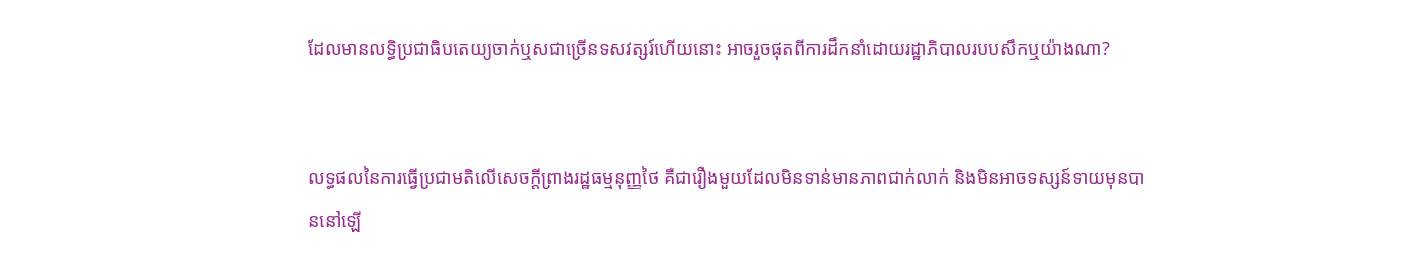ដែលមានលទ្ធិប្រជាធិបតេយ្យចាក់ឬសជាច្រើនទសវត្សរ៍ហើយនោះ អាចរួចផុតពីការដឹកនាំដោយរដ្ឋាភិបាលរបបសឹកឬយ៉ាងណា?


លទ្ធផលនៃការធ្វើប្រជាមតិលើសេចក្តីព្រាងរដ្ឋធម្មនុញ្ញថៃ គឺជារឿងមួយដែលមិនទាន់មានភាពជាក់លាក់ និងមិនអាចទស្សន៍ទាយមុនបាននៅឡើ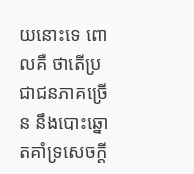យនោះទេ ពោលគឺ ថាតើប្រជាជនភាគច្រើន នឹងបោះឆ្នោតគាំទ្រសេចក្តី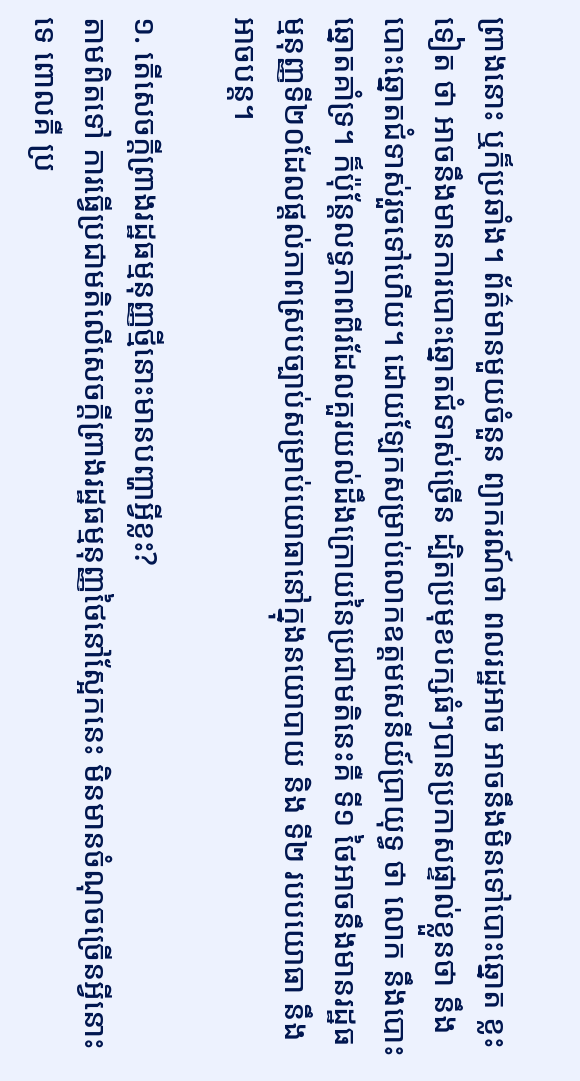ព្រាងនោះ ឬក៏ប្រឆាំង។ ព័ត៌មានមួយចំនួន ព្យាករណ៍ថា ពលរដ្ឋអាច អាចនឹងមិនទៅបោះឆ្នោត ខ្លះទៀត ថា អាចនឹងមានការបោះឆ្នោតជំទាស់ច្រើន ដ្បិតប្រមុខបក្សធំៗបានប្រកាសផ្ទាល់ខ្លួនថា នឹងបោះឆ្នោតជំទាស់រួចទៅហើយ។ ដោយឡែកសម្រាប់លោកឧត្តមសេនីយ៍ប្រាយុទ្ធ ថា លោក នឹងបោះឆ្នោតគាំទ្រ។ ក៏ប៉ុន្តែលទ្ធភាពពីរដែលគួរយល់ដឹងក្រោយនៃប្រជាមតិនេះគឺ ទី១ ថៃអាចនឹងមានរដ្ឋធម្មនុញ្ញទី២០ដែលផ្តល់ភាពស្របច្បាប់សម្រាប់យោធានៅក្នុងនយោបាយ និង ទី២ របបយោធា នឹងអាចបន្ត។

១. តើសេចក្តីព្រាងរដ្ឋធម្មនុញ្ញថ្មីនោះមានបញ្ហាអ្វីខ្លះ?
តាមពិតទៅ ការធ្វើប្រជាមតិលើសេចក្តីព្រាងរដ្ឋធម្មនុញ្ញថៃនៅស្អែកនេះ មិនមានចំណុចច្រើនអ្វីនោះទេ ពោលគឺ ប្រ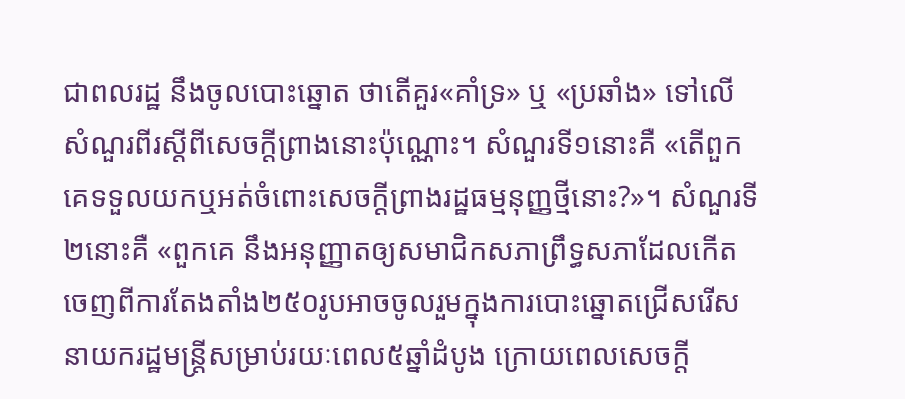ជាពលរដ្ឋ នឹងចូលបោះឆ្នោត ថាតើគួរ«គាំទ្រ» ឬ «ប្រឆាំង» ទៅលើសំណួរពីរស្តីពីសេចក្តីព្រាងនោះប៉ុណ្ណោះ។ សំណួរទី១នោះគឺ «តើពួកគេទទួលយកឬអត់ចំពោះសេចក្តីព្រាងរដ្ឋធម្មនុញ្ញថ្មីនោះ?»។ សំណួរទី២នោះគឺ «ពួកគេ នឹងអនុញ្ញាតឲ្យសមាជិកសភាព្រឹទ្ធសភាដែលកើតចេញពីការតែងតាំង២៥០រូបអាចចូលរួមក្នុងការបោះឆ្នោតជ្រើសរើសនាយករដ្ឋមន្ត្រីសម្រាប់រយៈពេល៥ឆ្នាំដំបូង ក្រោយពេលសេចក្តី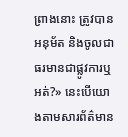ព្រាងនោះ ត្រូវបានអនុម័ត និងចូលជាធរមានជាផ្លូវការឬអត់?» នេះបើយោងតាមសារព័ត៌មាន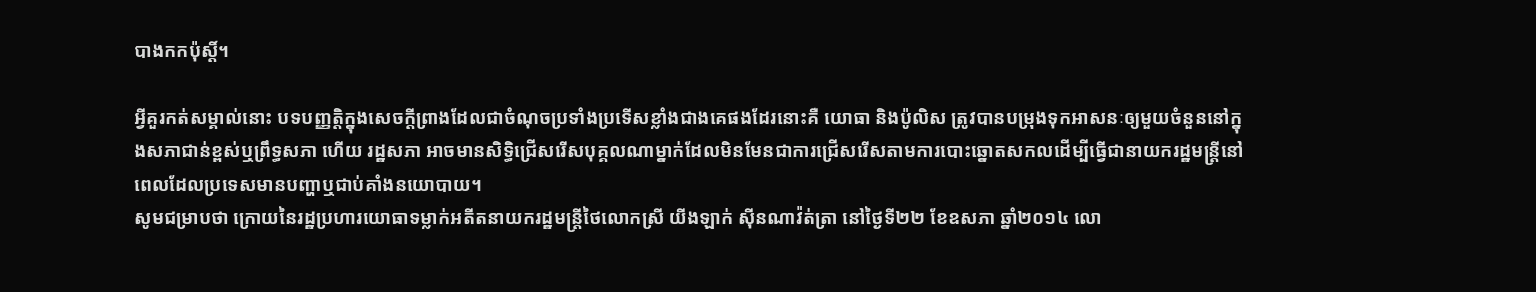បាងកកប៉ុស្តិ៍។

អ្វីគួរកត់សម្គាល់នោះ បទបញ្ញត្តិក្នុងសេចក្តីព្រាងដែលជាចំណុចប្រទាំងប្រទើសខ្លាំងជាងគេផងដែរនោះគឺ យោធា និងប៉ូលិស ត្រូវបានបម្រុងទុកអាសនៈឲ្យមួយចំនួននៅក្នុងសភាជាន់ខ្ពស់ឬព្រឹទ្ធសភា ហើយ រដ្ឋសភា អាចមានសិទ្ធិជ្រើសរើសបុគ្គលណាម្នាក់ដែលមិនមែនជាការជ្រើសរើសតាមការបោះឆ្នោតសកលដើម្បីធ្វើជានាយករដ្ឋមន្ត្រីនៅពេលដែលប្រទេសមានបញ្ហាឬជាប់គាំងនយោបាយ។
សូមជម្រាបថា ក្រោយនៃរដ្ឋប្រហារយោធាទម្លាក់អតីតនាយករដ្ឋមន្ត្រីថៃលោកស្រី យីងឡាក់ ស៊ីនណាវ៉ត់ត្រា នៅថ្ងៃទី២២ ខែឧសភា ឆ្នាំ២០១៤ លោ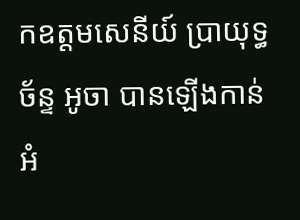កឧត្តមសេនីយ៍ ប្រាយុទ្ធ ច័ន្ទ អូចា បានឡើងកាន់អំ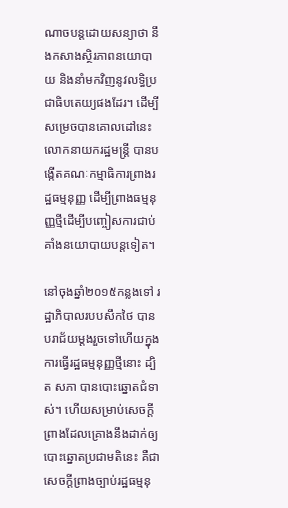ណាចបន្តដោយសន្យាថា នឹងកសាងស្ថិរភាពនយោបាយ និងនាំមកវិញនូវលទ្ធិប្រជាធិបតេយ្យផងដែរ។ ដើម្បីសម្រេចបានគោលដៅនេះ លោកនាយករដ្ឋមន្ត្រី បានបង្កើតគណៈកម្មាធិការព្រាងរដ្ឋធម្មនុញ្ញ ដើម្បីព្រាងធម្មនុញ្ញថ្មីដើម្បីបញ្ចៀសការជាប់គាំងនយោបាយបន្តទៀត។

នៅចុងឆ្នាំ២០១៥កន្លងទៅ រដ្ឋាភិបាលរបបសឹកថៃ បានបរាជ័យម្តងរួចទៅហើយក្នុងការធ្វើរដ្ឋធម្មនុញ្ញថ្មីនោះ ដ្បិត សភា បានបោះឆ្នោតជំទាស់។ ហើយសម្រាប់សេចក្តីព្រាងដែលគ្រោងនឹងដាក់ឲ្យបោះឆ្នោតប្រជាមតិនេះ គឺជាសេចក្តីព្រាងច្បាប់រដ្ឋធម្មនុ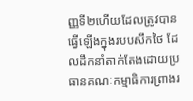ញ្ញទី២ហើយដែលត្រូវបានធ្វើឡើងក្នុងរបបសឹកថៃ ដែលដឹកនាំតាក់តែងដោយប្រធានគណៈកម្មាធិការព្រាងរ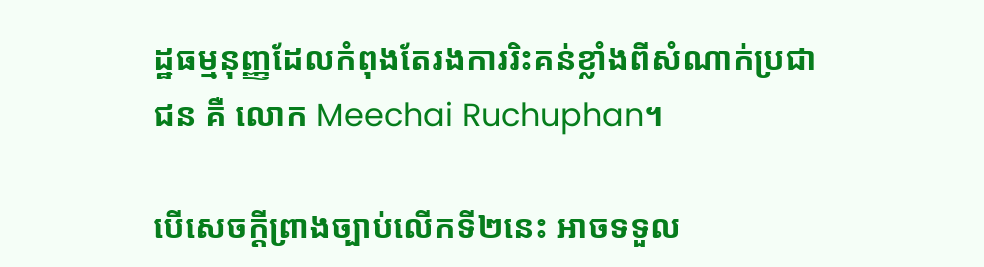ដ្ឋធម្មនុញ្ញដែលកំពុងតែរងការរិះគន់ខ្លាំងពីសំណាក់ប្រជាជន គឺ លោក Meechai Ruchuphan។

បើសេចក្តីព្រាងច្បាប់លើកទី២នេះ អាចទទួល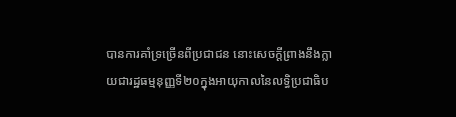បានការគាំទ្រច្រើនពីប្រជាជន នោះសេចក្តីព្រាងនឹងក្លាយជារដ្ឋធម្មនុញ្ញទី២០ក្នុងអាយុកាលនៃលទ្ធិប្រជាធិប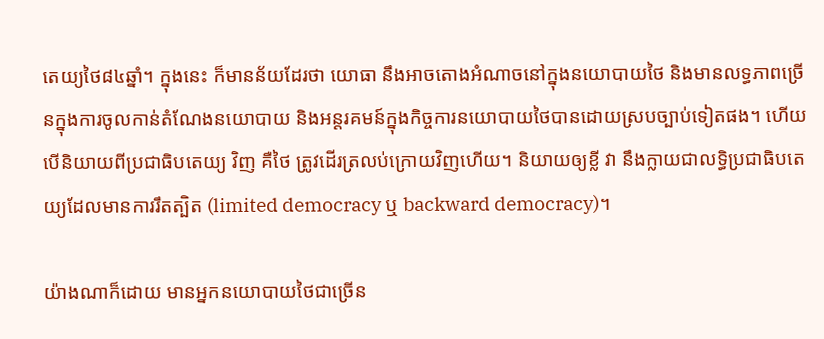តេយ្យថៃ៨៤ឆ្នាំ។ ក្នុងនេះ ក៏មានន័យដែរថា យោធា នឹងអាចតោងអំណាចនៅក្នុងនយោបាយថៃ និងមានលទ្ធភាពច្រើនក្នុងការចូលកាន់តំណែងនយោបាយ និងអន្តរគមន៍ក្នុងកិច្ចការនយោបាយថៃបានដោយស្របច្បាប់ទៀតផង។ ហើយបើនិយាយពីប្រជាធិបតេយ្យ វិញ គឺថៃ ត្រូវដើរត្រលប់ក្រោយវិញហើយ។ និយាយឲ្យខ្លី វា នឹងក្លាយជាលទ្ធិប្រជាធិបតេយ្យដែលមានការរឹតត្បិត (limited democracy ឬ backward democracy)។

យ៉ាងណាក៏ដោយ មានអ្នកនយោបាយថៃជាច្រើន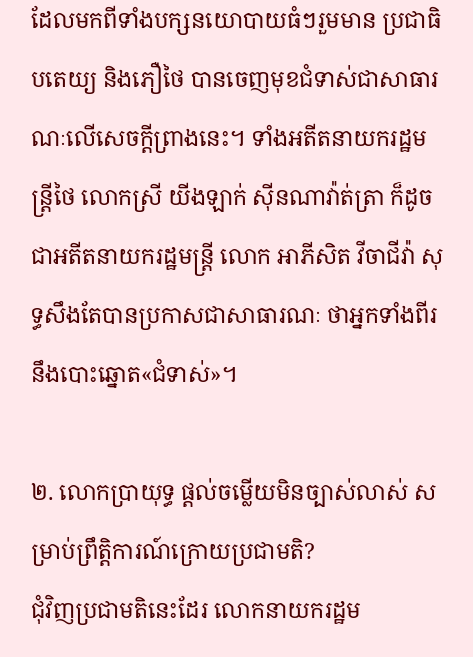ដែលមកពីទាំងបក្សនយោបាយធំៗរួមមាន ប្រជាធិបតេយ្យ និងភឿថៃ បានចេញមុខជំទាស់ជាសាធារណៈលើសេចក្តីព្រាងនេះ។ ទាំងអតីតនាយករដ្ឋមន្ត្រីថៃ លោកស្រី យីងឡាក់ ស៊ីនណាវ៉ាត់ត្រា ក៏ដូចជាអតីតនាយករដ្ឋមន្ត្រី លោក អាភីសិត វីចាជីវ៉ា សុទ្ធសឹងតែបានប្រកាសជាសាធារណៈ ថាអ្នកទាំងពីរ នឹងបោះឆ្នោត«ជំទាស់»។

២. លោកប្រាយុទ្ធ ផ្តល់ចម្លើយមិនច្បាស់លាស់ សម្រាប់ព្រឹត្តិការណ៍ក្រោយប្រជាមតិ?
ជុំវិញប្រជាមតិនេះដែរ លោកនាយករដ្ឋម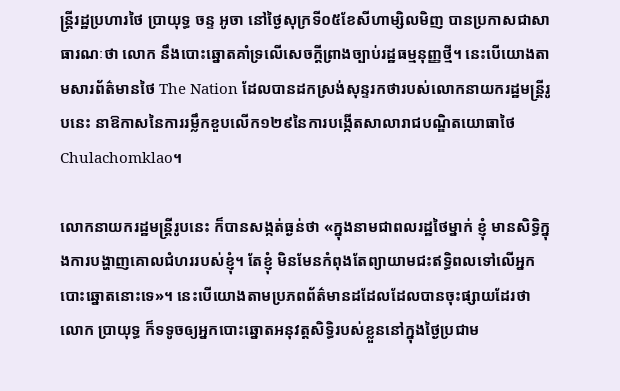ន្ត្រីរដ្ឋប្រហារថៃ ប្រាយុទ្ធ ចន្ទ អូចា នៅថ្ងៃសុក្រទី០៥ខែសីហាម្សិលមិញ បានប្រកាសជាសាធារណៈថា លោក នឹងបោះឆ្នោតគាំទ្រលើសេចក្តីព្រាងច្បាប់រដ្ឋធម្មនុញ្ញថ្មី។ នេះបើយោងតាមសារព័ត៌មានថៃ The Nation ដែលបានដកស្រង់សុន្ទរកថារបស់លោកនាយករដ្ឋមន្ត្រីរូបនេះ នាឱកាសនៃការរម្លឹកខួបលើក១២៩នៃការបង្កើតសាលារាជបណ្ឌិតយោធាថៃ Chulachomklao។

លោកនាយករដ្ឋមន្ត្រីរូបនេះ ក៏បានសង្កត់ធ្ងន់ថា «ក្នុងនាមជាពលរដ្ឋថៃម្នាក់ ខ្ញុំ មានសិទ្ធិក្នុងការបង្ហាញគោលជំហររបស់ខ្ញុំ។ តែខ្ញុំ មិនមែនកំពុងតែព្យាយាមជះឥទ្ធិពលទៅលើអ្នកបោះឆ្នោតនោះទេ»។ នេះបើយោងតាមប្រភពព័ត៌មានដដែលដែលបានចុះផ្សាយដែរថា លោក ប្រាយុទ្ធ ក៏ទទូចឲ្យអ្នកបោះឆ្នោតអនុវត្តសិទ្ធិរបស់ខ្លួននៅក្នុងថ្ងៃប្រជាម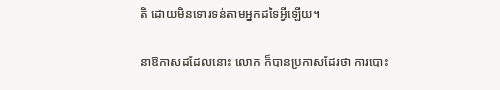តិ ដោយមិនទោរទន់តាមអ្នកដទៃអ្វីឡើយ។

នាឱកាសដដែលនោះ លោក ក៏បានប្រកាសដែរថា ការបោះ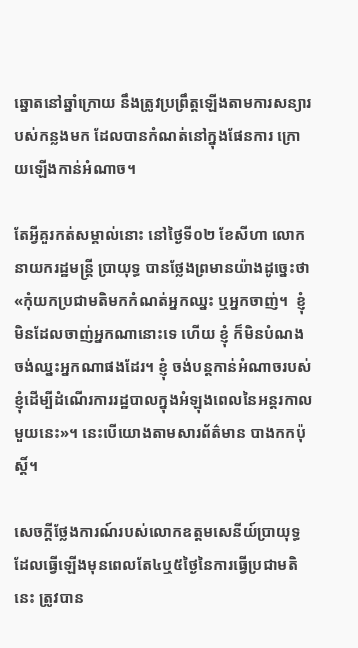ឆ្នោតនៅឆ្នាំក្រោយ នឹងត្រូវប្រព្រឹត្តឡើងតាមការសន្យារបស់កន្លងមក ដែលបានកំណត់នៅក្នុងផែនការ ក្រោយឡើងកាន់អំណាច។

តែអ្វីគួរកត់សម្គាល់នោះ នៅថ្ងៃទី០២ ខែសីហា លោកនាយករដ្ឋមន្ត្រី ប្រាយុទ្ធ បានថ្លែងព្រមានយ៉ាងដូច្នេះថា «កុំយកប្រជាមតិមកកំណត់អ្នកឈ្នះ ឬអ្នកចាញ់។  ខ្ញុំ មិនដែលចាញ់អ្នកណានោះទេ ហើយ ខ្ញុំ ក៏មិនបំណងចង់ឈ្នះអ្នកណាផងដែរ។ ខ្ញុំ ចង់បន្តកាន់អំណាចរបស់ខ្ញុំដើម្បីដំណើរការរដ្ឋបាលក្នុងអំឡុងពេលនៃអន្តរកាលមួយនេះ»។ នេះបើយោងតាមសារព័ត៌មាន បាងកកប៉ុស្តិ៍។

សេចក្តីថ្លែងការណ៍របស់លោកឧត្តមសេនីយ៍ប្រាយុទ្ធ ដែលធ្វើឡើងមុនពេលតែ៤ឬ៥ថ្ងៃនៃការធ្វើប្រជាមតិនេះ ត្រូវបាន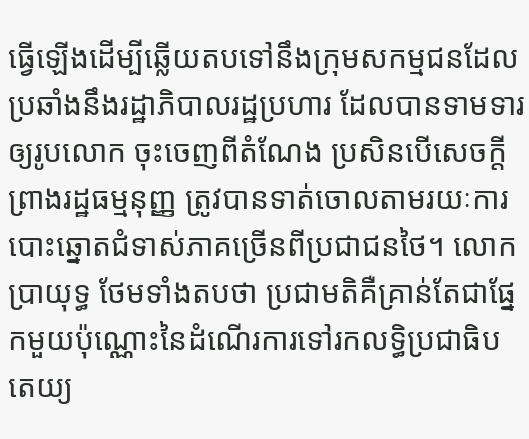ធ្វើឡើងដើម្បីឆ្លើយតបទៅនឹងក្រុមសកម្មជនដែលប្រឆាំងនឹងរដ្ឋាភិបាលរដ្ឋប្រហារ ដែលបានទាមទារឲ្យរូបលោក ចុះចេញពីតំណែង ប្រសិនបើសេចក្តីព្រាងរដ្ឋធម្មនុញ្ញ ត្រូវបានទាត់ចោលតាមរយៈការបោះឆ្នោតជំទាស់ភាគច្រើនពីប្រជាជនថៃ។ លោក ប្រាយុទ្ធ ថែមទាំងតបថា ប្រជាមតិគឺគ្រាន់តែជាផ្នែកមួយប៉ុណ្ណោះនៃដំណើរការទៅរកលទ្ធិប្រជាធិបតេយ្យ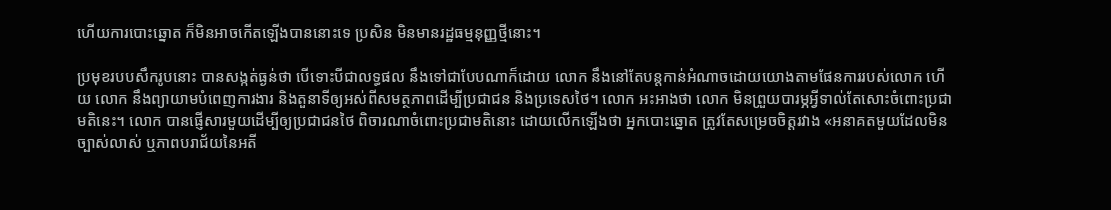ហើយការបោះឆ្នោត ក៏មិនអាចកើតឡើងបាននោះទេ ប្រសិន មិនមានរដ្ឋធម្មនុញ្ញថ្មីនោះ។

ប្រមុខរបបសឹករូបនោះ បានសង្កត់ធ្ងន់ថា បើទោះបីជាលទ្ធផល នឹងទៅជាបែបណាក៏ដោយ លោក នឹងនៅតែបន្តកាន់អំណាចដោយយោងតាមផែនការរបស់លោក ហើយ លោក នឹងព្យាយាមបំពេញការងារ និងតួនាទីឲ្យអស់ពីសមត្ថភាពដើម្បីប្រជាជន និងប្រទេសថៃ។ លោក អះអាងថា លោក មិនព្រួយបារម្ភអ្វីទាល់តែសោះចំពោះប្រជាមតិនេះ។ លោក បានផ្ញើសារមួយដើម្បីឲ្យប្រជាជនថៃ ពិចារណាចំពោះប្រជាមតិនោះ ដោយលើកឡើងថា អ្នកបោះឆ្នោត ត្រូវតែសម្រេចចិត្តរវាង «អនាគតមួយដែលមិនច្បាស់លាស់ ឬភាពបរាជ័យនៃអតី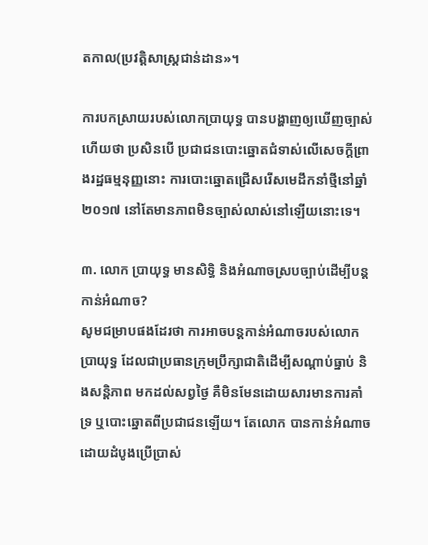តកាល(ប្រវត្តិសាស្ត្រជាន់ដាន»។

ការបកស្រាយរបស់លោកប្រាយុទ្ធ បានបង្ហាញឲ្យឃើញច្បាស់ហើយថា ប្រសិនបើ ប្រជាជនបោះឆ្នោតជំទាស់លើសេចក្តីព្រាងរដ្ឋធម្មនុញ្ញនោះ ការបោះឆ្នោតជ្រើសរើសមេដឹកនាំថ្មីនៅឆ្នាំ២០១៧ នៅតែមានភាពមិនច្បាស់លាស់នៅឡើយនោះទេ។

៣. លោក ប្រាយុទ្ធ មានសិទ្ធិ និងអំណាចស្របច្បាប់ដើម្បីបន្តកាន់អំណាច?
សូមជម្រាបផងដែរថា ការអាចបន្តកាន់អំណាចរបស់លោកប្រាយុទ្ធ ដែលជាប្រធានក្រុមប្រឹក្សាជាតិដើម្បីសណ្តាប់ធ្នាប់ និងសន្តិភាព មកដល់សព្វថ្ងៃ គឺមិនមែនដោយសារមានការគាំទ្រ ឬបោះឆ្នោតពីប្រជាជនឡើយ។ តែលោក បានកាន់អំណាចដោយដំបូងប្រើប្រាស់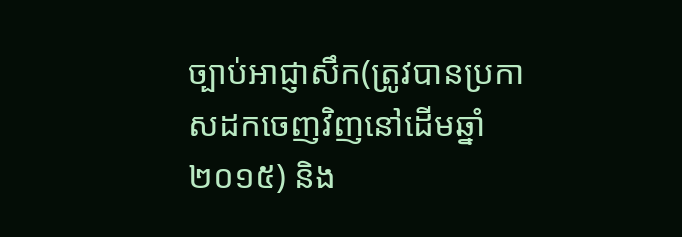ច្បាប់អាជ្ញាសឹក(ត្រូវបានប្រកាសដកចេញវិញនៅដើមឆ្នាំ២០១៥) និង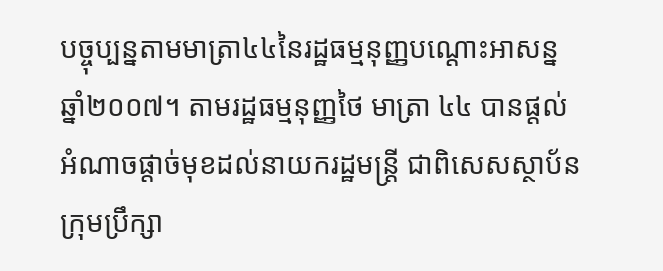បច្ចុប្បន្នតាមមាត្រា៤៤នៃរដ្ឋធម្មនុញ្ញបណ្តោះអាសន្នឆ្នាំ២០០៧។ តាមរដ្ឋធម្មនុញ្ញថៃ មាត្រា ៤៤ បានផ្តល់អំណាចផ្តាច់មុខដល់នាយករដ្ឋមន្ត្រី ជាពិសេសស្ថាប័នក្រុមប្រឹក្សា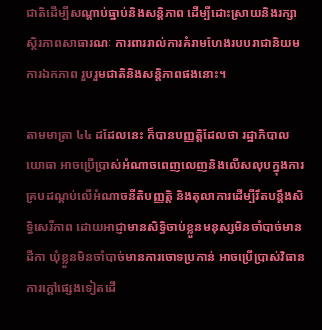ជាតិដើម្បីសណ្តាប់ធ្នាប់និងសន្តិភាព ដើម្បីដោះស្រាយនិងរក្សាស្ថិរភាពសាធារណៈ ការពាររាល់ការគំរាមហែងរបបរាជានិយម ការឯកភាព រួបរួមជាតិនិងសន្តិភាពផងនោះ។

តាមមាត្រា ៤៤ ដដែលនេះ ក៏បានបញ្ញត្តិដែលថា រដ្ឋាភិបាលយោធា អាចប្រើប្រាស់អំណាចពេញលេញនិងលើសលុបក្នុងការគ្របដណ្តប់លើអំណាចនីតិបញ្ញត្តិ និងតុលាការដើម្បីរឹតបន្តឹងសិទ្ធិសេរីភាព ដោយអាជ្ញាមានសិទ្ធិចាប់ខ្លួនមនុស្សមិនចាំបាច់មានដីកា ឃុំខ្លួនមិនចាំបាច់មានការចោទប្រកាន់ អាចប្រើប្រាស់វិធានការក្តៅផ្សេងទៀតដើ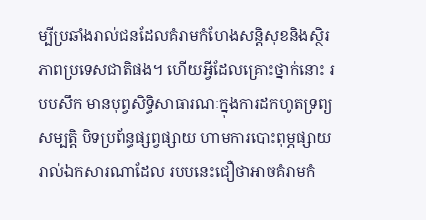ម្បីប្រឆាំងរាល់ជនដែលគំរាមកំហែងសន្តិសុខនិងស្ថិរភាពប្រទេសជាតិផង។ ហើយអ្វីដែលគ្រោះថ្នាក់នោះ របបសឹក មានបុព្វសិទ្ធិសាធារណៈក្នុងការដកហូតទ្រព្យសម្បត្តិ បិទប្រព័ន្ធផ្សព្វផ្សាយ ហាមការបោះពុម្ភផ្សាយរាល់ឯកសារណាដែល របបនេះជឿថាអាចគំរាមកំ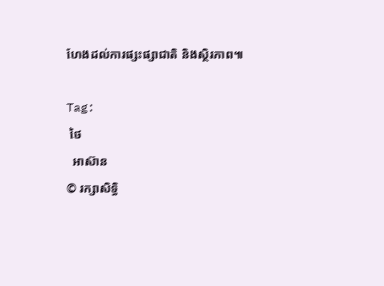ហែងដល់ការផ្សះផ្សាជាតិ និងស្ថិរភាព៕

Tag:
 ថៃ
  អាស៊ាន
© រក្សាសិទ្ធិ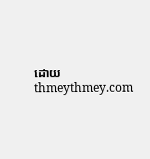ដោយ thmeythmey.com